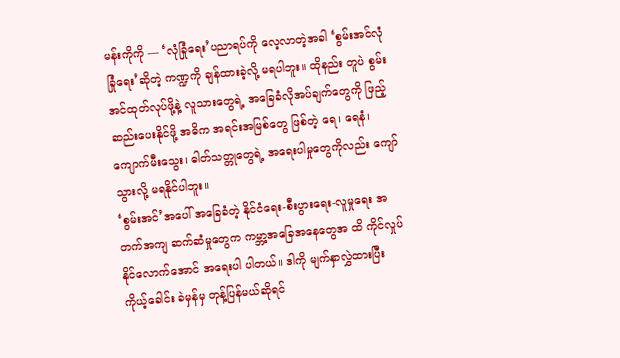မန်းကိုကို — ‘လုံခြုံရေး’ပညာရပ်ကို လေ့လာတဲ့အခါ ‘စွမ်းအင်လုံခြုံရေး’ဆိုတဲ့ ကဏ္ဍကို ချန်ထားခဲ့လို့ မရပါဘူး။ ထိုနည်း တူပဲ စွမ်းအင်ထုတ်လုပ်ဖို့နဲ့ လူသားတွေရဲ့ အခြေခံလိုအပ်ချက်တွေကို ဖြည့်ဆည်းပေးနိုင်ဖို့ အဓိက အရင်းအမြစ်တွေ ဖြစ်တဲ့ ရေ၊ ရေနံ၊ ကျောက်မီးသွေး၊ ဓါတ်သတ္တုတွေရဲ့ အရေးပါမှုတွေကိုလည်း ကျော်သွားလို့ မရနိုင်ပါဘူး။
‘စွမ်းအင်’အပေါ် အခြေခံတဲ့ နိုင်ငံရေး-စီးပွားရေး-လူမှုရေး အတက်အကျ ဆက်ဆံမှုတွေက ကမ္ဘာ့အခြေအနေတွေအ ထိ ကိုင်လှုပ်နိုင်လောက်အောင် အရေးပါ ပါတယ်။ ဒါကို မျက်နှာလွှဲထားပြီး ကိုယ့်ခေါင်း ခဲမှန်မှ တုန့်ပြန်မယ်ဆိုရင်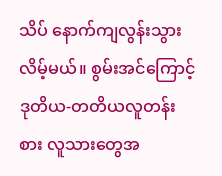သိပ် နောက်ကျလွန်းသွားလိမ့်မယ်။ စွမ်းအင်ကြောင့် ဒုတိယ-တတိယလူတန်းစား လူသားတွေအ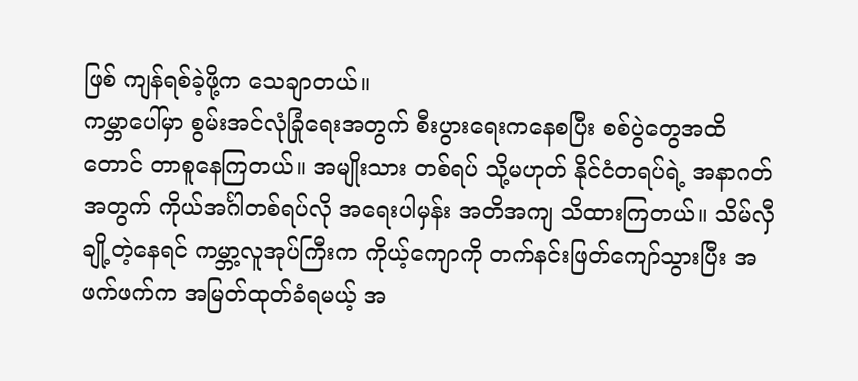ဖြစ် ကျန်ရစ်ခဲ့ဖို့က သေချာတယ်။
ကမ္ဘာပေါ်မှာ စွမ်းအင်လုံခြုံရေးအတွက် စီးပွားရေးကနေစပြီး စစ်ပွဲတွေအထိတောင် တာစူနေကြတယ်။ အမျိုးသား တစ်ရပ် သို့မဟုတ် နိုင်ငံတရပ်ရဲ့ အနာဂတ်အတွက် ကိုယ်အင်္ဂါတစ်ရပ်လို အရေးပါမှန်း အတိအကျ သိထားကြတယ်။ သိမ်လှီချို့တဲ့နေရင် ကမ္ဘာ့လူအုပ်ကြီးက ကိုယ့်ကျောကို တက်နင်းဖြတ်ကျော်သွားပြီး အဖက်ဖက်က အမြတ်ထုတ်ခံရမယ့် အ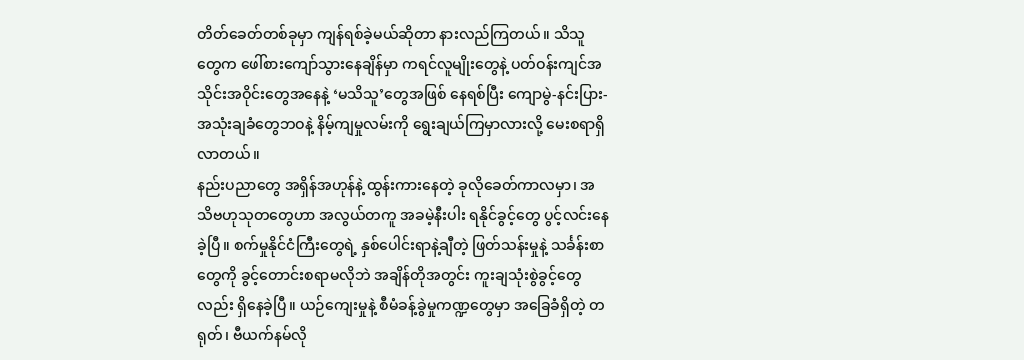တိတ်ခေတ်တစ်ခုမှာ ကျန်ရစ်ခဲ့မယ်ဆိုတာ နားလည်ကြတယ်။ သိသူတွေက ဖေါ်စားကျော်သွားနေချိန်မှာ ကရင်လူမျိုးတွေနဲ့ ပတ်ဝန်းကျင်အသိုင်းအဝိုင်းတွေအနေနဲ့ ‘မသိသူ’တွေအဖြစ် နေရစ်ပြီး ကျောမွဲ-နင်းပြား-အသုံးချခံတွေဘဝနဲ့ နိမ့်ကျမှုလမ်းကို ရွေးချယ်ကြမှာလားလို့ မေးစရာရှိလာတယ်။
နည်းပညာတွေ အရှိန်အဟုန်နဲ့ ထွန်းကားနေတဲ့ ခုလိုခေတ်ကာလမှာ၊ အသိဗဟုသုတတွေဟာ အလွယ်တကူ အခမဲ့နီးပါး ရနိုင်ခွင့်တွေ ပွင့်လင်းနေခဲ့ပြီ။ စက်မှုနိုင်ငံကြီးတွေရဲ့ နှစ်ပေါင်းရာနဲ့ချီတဲ့ ဖြတ်သန်းမှုနဲ့ သင်္ခန်းစာတွေကို ခွင့်တောင်းစရာမလိုဘဲ အချိန်တိုအတွင်း ကူးချသုံးစွဲခွင့်တွေလည်း ရှိနေခဲ့ပြီ။ ယဉ်ကျေးမှုနဲ့ စီမံခန့်ခွဲမှုကဏ္ဍတွေမှာ အခြေခံရှိတဲ့ တရုတ်၊ ဗီယက်နမ်လို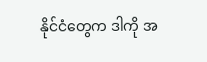နိုင်ငံတွေက ဒါကို အ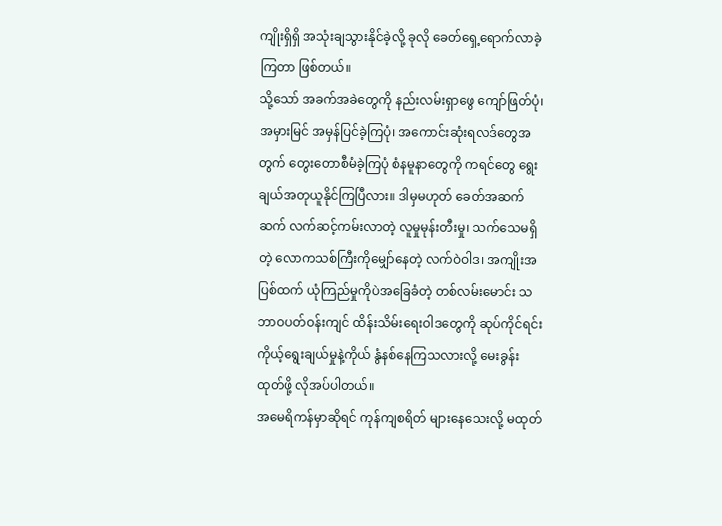ကျိုးရှိရှိ အသုံးချသွားနိုင်ခဲ့လို့ ခုလို ခေတ်ရှေ့ရောက်လာခဲ့ကြတာ ဖြစ်တယ်။
သို့သော် အခက်အခဲတွေကို နည်းလမ်းရှာဖွေ ကျော်ဖြတ်ပုံ၊ အမှားမြင် အမှန်ပြင်ခဲ့ကြပုံ၊ အကောင်းဆုံးရလဒ်တွေအ တွက် တွေးတောစီမံခဲ့ကြပုံ စံနမူနာတွေကို ကရင်တွေ ရွေးချယ်အတုယူနိုင်ကြပြီလား။ ဒါမှမဟုတ် ခေတ်အဆက် ဆက် လက်ဆင့်ကမ်းလာတဲ့ လူမှုမုန်းတီးမှု၊ သက်သေမရှိတဲ့ လောကသစ်ကြီးကိုမျှော်နေတဲ့ လက်ဝဲဝါဒ၊ အကျိုးအ ပြစ်ထက် ယုံကြည်မှုကိုပဲအခြေခံတဲ့ တစ်လမ်းမောင်း သဘာဝပတ်ဝန်းကျင် ထိန်းသိမ်းရေးဝါဒတွေကို ဆုပ်ကိုင်ရင်း ကိုယ့်ရွေးချယ်မှုနဲ့ကိုယ် နွံနစ်နေကြသလားလို့ မေးခွန်းထုတ်ဖို့ လိုအပ်ပါတယ်။
အမေရိကန်မှာဆိုရင် ကုန်ကျစရိတ် များနေသေးလို့ မထုတ်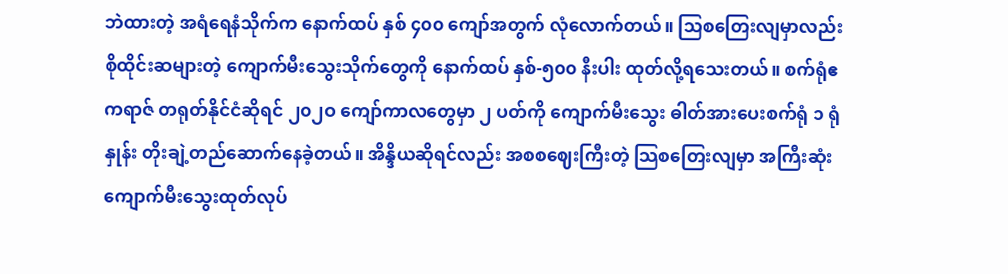ဘဲထားတဲ့ အရံရေနံသိုက်က နောက်ထပ် နှစ် ၄၀၀ ကျော်အတွက် လုံလောက်တယ်။ သြစတြေးလျမှာလည်း စိုထိုင်းဆများတဲ့ ကျောက်မီးသွေးသိုက်တွေကို နောက်ထပ် နှစ်-၅၀၀ နီးပါး ထုတ်လို့ရသေးတယ်။ စက်ရုံဧကရာဇ် တရုတ်နိုင်ငံဆိုရင် ၂၀၂ဝ ကျော်ကာလတွေမှာ ၂ ပတ်ကို ကျောက်မီးသွေး ဓါတ်အားပေးစက်ရုံ ၁ ရုံနှုန်း တိုးချဲ့တည်ဆောက်နေခဲ့တယ်။ အိန္ဒိယဆိုရင်လည်း အစစဈေးကြီးတဲ့ သြစတြေးလျမှာ အကြီးဆုံးကျောက်မီးသွေးထုတ်လုပ်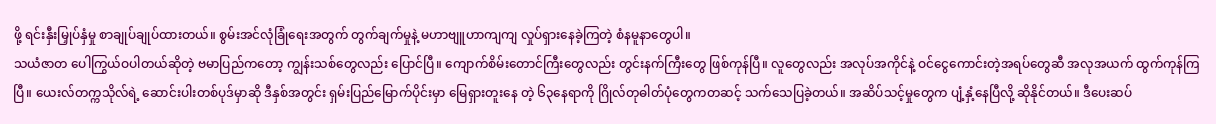ဖို့ ရင်းနှီးမြှုပ်နှံမှု စာချုပ်ချုပ်ထားတယ်။ စွမ်းအင်လုံခြုံရေးအတွက် တွက်ချက်မှုနဲ့ မဟာဗျူဟာကျကျ လှုပ်ရှားနေခဲ့ကြတဲ့ စံနမူနာတွေပါ။
သယံဇာတ ပေါကြွယ်ဝပါတယ်ဆိုတဲ့ ဗမာပြည်ကတော့ ကျွန်းသစ်တွေလည်း ပြောင်ပြီ။ ကျောက်စိမ်းတောင်ကြီးတွေလည်း တွင်းနက်ကြီးတွေ ဖြစ်ကုန်ပြီ။ လူတွေလည်း အလုပ်အကိုင်နဲ့ ဝင်ငွေကောင်းတဲ့အရပ်တွေဆီ အလုအယက် ထွက်ကုန်ကြပြီ။ ယေးလ်တက္ကသိုလ်ရဲ့ ဆောင်းပါးတစ်ပုဒ်မှာဆို ဒီနှစ်အတွင်း ရှမ်းပြည်မြောက်ပိုင်းမှာ မြေရှားတူးနေ တဲ့ ၆၃နေရာကို ဂြိုလ်တုဓါတ်ပုံတွေကတဆင့် သက်သေပြခဲ့တယ်။ အဆိပ်သင့်မှုတွေက ပျံ့နှံ့နေပြီလို့ ဆိုနိုင်တယ်။ ဒီပေးဆပ်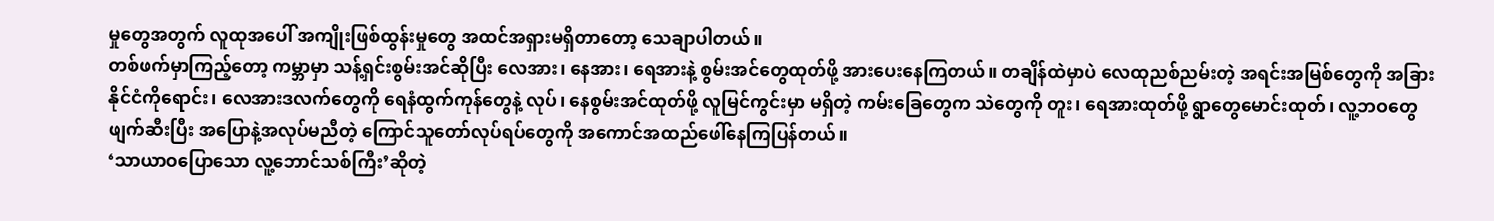မှုတွေအတွက် လူထုအပေါ် အကျိုးဖြစ်ထွန်းမှုတွေ အထင်အရှားမရှိတာတော့ သေချာပါတယ်။
တစ်ဖက်မှာကြည့်တော့ ကမ္ဘာမှာ သန့်ရှင်းစွမ်းအင်ဆိုပြီး လေအား၊ နေအား၊ ရေအားနဲ့ စွမ်းအင်တွေထုတ်ဖို့ အားပေးနေကြတယ်။ တချိန်ထဲမှာပဲ လေထုညစ်ညမ်းတဲ့ အရင်းအမြစ်တွေကို အခြားနိုင်ငံကိုရောင်း၊ လေအားဒလက်တွေကို ရေနံထွက်ကုန်တွေနဲ့ လုပ်၊ နေစွမ်းအင်ထုတ်ဖို့ လူမြင်ကွင်းမှာ မရှိတဲ့ ကမ်းခြေတွေက သဲတွေကို တူး၊ ရေအားထုတ်ဖို့ ရွာတွေမောင်းထုတ်၊ လူ့ဘဝတွေ ဖျက်ဆီးပြီး အပြောနဲ့အလုပ်မညီတဲ့ ကြောင်သူတော်လုပ်ရပ်တွေကို အကောင်အထည်ဖေါ်နေကြပြန်တယ်။
‘သာယာဝပြောသော လူ့ဘောင်သစ်ကြီး’ဆိုတဲ့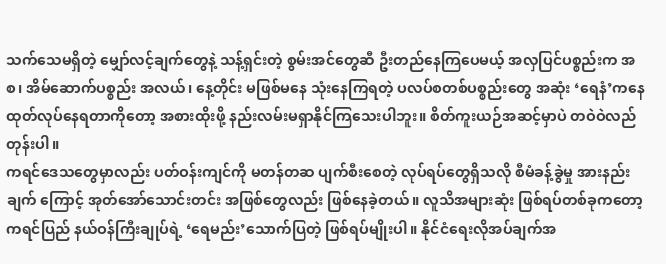သက်သေမရှိတဲ့ မျှော်လင့်ချက်တွေနဲ့ သန့်ရှင်းတဲ့ စွမ်းအင်တွေဆီ ဦးတည်နေကြပေမယ့် အလှပြင်ပစ္စည်းက အစ၊ အိမ်ဆောက်ပစ္စည်း အလယ်၊ နေ့တိုင်း မဖြစ်မနေ သုံးနေကြရတဲ့ ပလပ်စတစ်ပစ္စည်းတွေ အဆုံး ‘ရေနံ’ကနေ ထုတ်လုပ်နေရတာကိုတော့ အစားထိုးဖို့ နည်းလမ်းမရှာနိုင်ကြသေးပါဘူး။ စိတ်ကူးယဉ်အဆင့်မှာပဲ တဝဲဝဲလည်တုန်းပါ။
ကရင်ဒေသတွေမှာလည်း ပတ်ဝန်းကျင်ကို မတန်တဆ ပျက်စီးစေတဲ့ လုပ်ရပ်တွေရှိသလို စီမံခန့်ခွဲမှု အားနည်းချက် ကြောင့် အုတ်အော်သောင်းတင်း အဖြစ်တွေလည်း ဖြစ်နေခဲ့တယ်။ လူသိအများဆုံး ဖြစ်ရပ်တစ်ခုကတော့ ကရင်ပြည် နယ်ဝန်ကြီးချုပ်ရဲ့ ‘ရေမည်း’သောက်ပြတဲ့ ဖြစ်ရပ်မျိုးပါ။ နိုင်ငံရေးလိုအပ်ချက်အ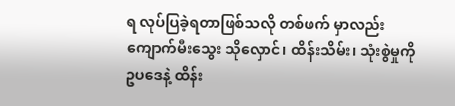ရ လုပ်ပြခဲ့ရတာဖြစ်သလို တစ်ဖက် မှာလည်း ကျောက်မီးသွေး သိုလှောင်၊ ထိန်းသိမ်း၊ သုံးစွဲမှုကို ဥပဒေနဲ့ ထိန်း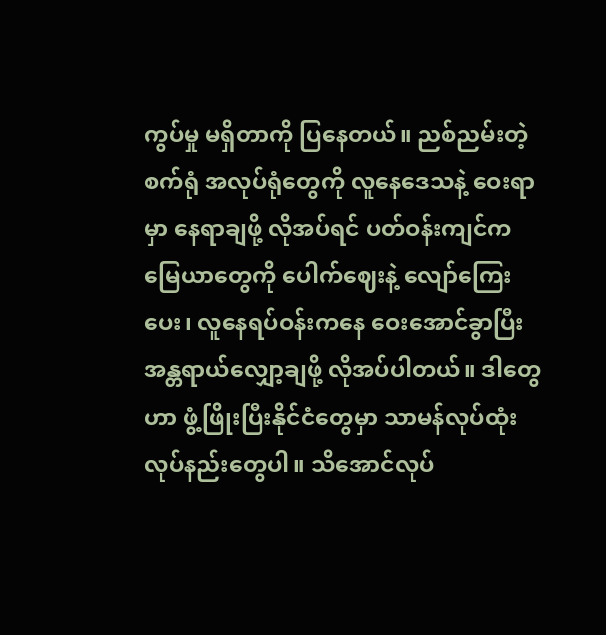ကွပ်မှု မရှိတာကို ပြနေတယ်။ ညစ်ညမ်းတဲ့ စက်ရုံ အလုပ်ရုံတွေကို လူနေဒေသနဲ့ ဝေးရာမှာ နေရာချဖို့ လိုအပ်ရင် ပတ်ဝန်းကျင်က မြေယာတွေကို ပေါက်ဈေးနဲ့ လျော်ကြေးပေး၊ လူနေရပ်ဝန်းကနေ ဝေးအောင်ခွာပြီး အန္တရာယ်လျှော့ချဖို့ လိုအပ်ပါတယ်။ ဒါတွေဟာ ဖွံ့ဖြိုးပြီးနိုင်ငံတွေမှာ သာမန်လုပ်ထုံးလုပ်နည်းတွေပါ။ သိအောင်လုပ်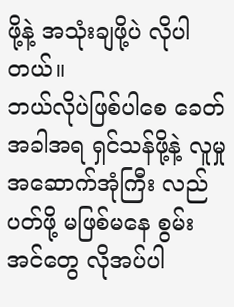ဖို့နဲ့ အသုံးချဖို့ပဲ လိုပါတယ်။
ဘယ်လိုပဲဖြစ်ပါစေ ခေတ်အခါအရ ရှင်သန်ဖို့နဲ့ လူမှုအဆောက်အုံကြီး လည်ပတ်ဖို့ မဖြစ်မနေ စွမ်းအင်တွေ လိုအပ်ပါ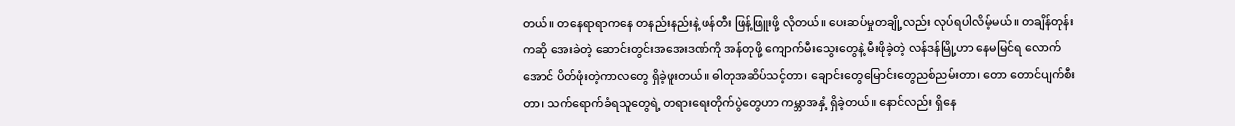တယ်။ တနေရာရာကနေ တနည်းနည်းနဲ့ ဖန်တီး ဖြန့်ဖြူးဖို့ လိုတယ်။ ပေးဆပ်မှုတချို့လည်း လုပ်ရပါလိမ့်မယ်။ တချိန်တုန်းကဆို အေးခဲတဲ့ ဆောင်းတွင်းအအေးဒဏ်ကို အန်တုဖို့ ကျောက်မီးသွေးတွေနဲ့ မီးဖိုခဲ့တဲ့ လန်ဒန်မြို့ဟာ နေမမြင်ရ လောက်အောင် ပိတ်ဖုံးတဲ့ကာလတွေ ရှိခဲ့ဖူးတယ်။ ဓါတုအဆိပ်သင့်တာ၊ ချောင်းတွေမြောင်းတွေညစ်ညမ်းတာ၊ တော တောင်ပျက်စီးတာ၊ သက်ရောက်ခံရသူတွေရဲ့ တရားရေးတိုက်ပွဲတွေဟာ ကမ္ဘာအနှံ့ ရှိခဲ့တယ်။ နောင်လည်း ရှိနေ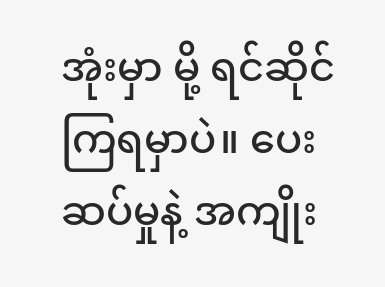အုံးမှာ မို့ ရင်ဆိုင်ကြရမှာပဲ။ ပေးဆပ်မှုနဲ့ အကျိုး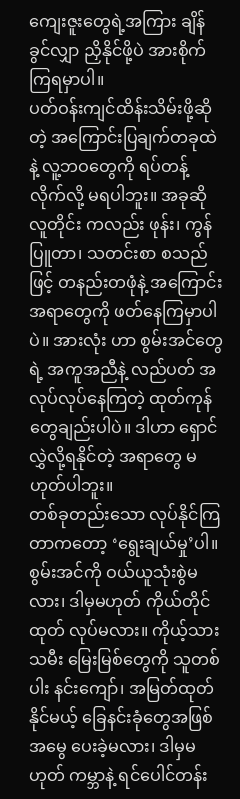ကျေးဇူးတွေရဲ့အကြား ချိန်ခွင်လျှာ ညှိနိုင်ဖို့ပဲ အားစိုက်ကြရမှာပါ။
ပတ်ဝန်းကျင်ထိန်းသိမ်းဖို့ဆိုတဲ့ အကြောင်းပြချက်တခုထဲနဲ့ လူ့ဘဝတွေကို ရပ်တန့်လိုက်လို့ မရပါဘူး။ အခုဆို လူတိုင်း ကလည်း ဖုန်း၊ ကွန်ပြူတာ၊ သတင်းစာ စသည်ဖြင့် တနည်းတဖုံနဲ့ အကြောင်းအရာတွေကို ဖတ်နေကြမှာပါပဲ။ အားလုံး ဟာ စွမ်းအင်တွေရဲ့ အကူအညီနဲ့ လည်ပတ် အလုပ်လုပ်နေကြတဲ့ ထုတ်ကုန်တွေချည်းပါပဲ။ ဒါဟာ ရှောင်လွှဲလို့ရနိုင်တဲ့ အရာတွေ မဟုတ်ပါဘူး။
တစ်ခုတည်းသော လုပ်နိုင်ကြတာကတော့ ‘ရွေးချယ်မှု’ပါ။ စွမ်းအင်ကို ဝယ်ယူသုံးစွဲမလား၊ ဒါမှမဟုတ် ကိုယ်တိုင်ထုတ် လုပ်မလား။ ကိုယ့်သားသမီး မြေးမြစ်တွေကို သူတစ်ပါး နင်းကျော်၊ အမြတ်ထုတ်နိုင်မယ့် ခြေနင်းခုံတွေအဖြစ် အမွေ ပေးခဲ့မလား၊ ဒါမှမဟုတ် ကမ္ဘာနဲ့ ရင်ပေါင်တန်း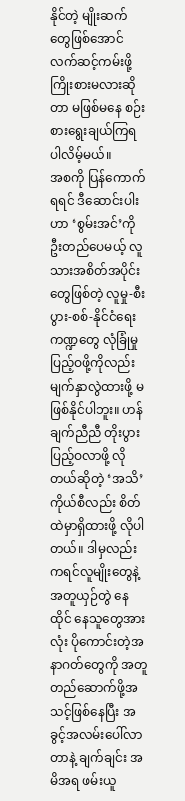နိုင်တဲ့ မျိုးဆက်တွေဖြစ်အောင် လက်ဆင့်ကမ်းဖို့ ကြိုးစားမလားဆိုတာ မဖြစ်မနေ စဉ်းစားရွေးချယ်ကြရပါလိမ့်မယ်။
အစကို ပြန်ကောက်ရရင် ဒီဆောင်းပါးဟာ ‘စွမ်းအင်’ကို ဦးတည်ပေမယ့် လူသားအစိတ်အပိုင်းတွေဖြစ်တဲ့ လူမှု-စီးပွား-စစ်-နိုင်ငံရေးကဏ္ဍတွေ လုံခြုံမှုပြည့်ဝဖို့ကိုလည်း မျက်နှာလွဲထားဖို့ မဖြစ်နိုင်ပါဘူး။ ဟန်ချက်ညီညီ တိုးပွားပြည့်ဝလာဖို့ လိုတယ်ဆိုတဲ့ ‘အသိ’ကိုယ်စီလည်း စိတ်ထဲမှာရှိထားဖို့ လိုပါတယ်။ ဒါမှလည်း ကရင်လူမျိုးတွေနဲ့ အတူယှဉ်တွဲ နေထိုင် နေသူတွေအားလုံး ပိုကောင်းတဲ့အနာဂတ်တွေကို အတူ တည်ဆောက်ဖို့အသင့်ဖြစ်နေပြီး အခွင့်အလမ်းပေါ်လာတာနဲ့ ချက်ချင်း အမိအရ ဖမ်းယူ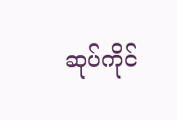ဆုပ်ကိုင်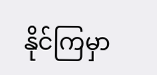နိုင်ကြမှာ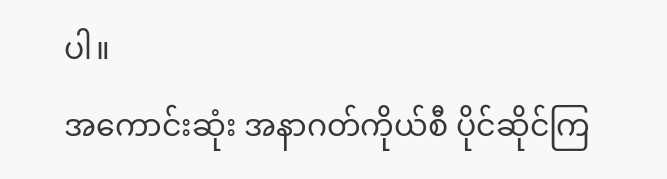ပါ။
အကောင်းဆုံး အနာဂတ်ကိုယ်စီ ပိုင်ဆိုင်ကြ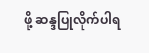ဖို့ ဆန္ဒပြုလိုက်ပါရ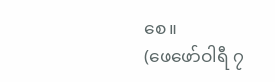စေ။
(ဖေဖော်ဝါရီ ၇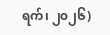ရက်၊ ၂၀၂၆)